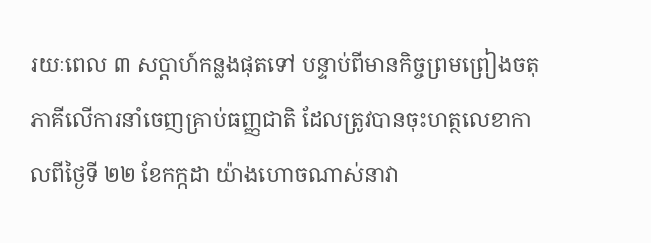រយៈពេល ៣ សប្តាហ៍កន្លងផុតទៅ បន្ទាប់ពីមានកិច្ចព្រមព្រៀងចតុភាគីលើការនាំចេញគ្រាប់ធញ្ញជាតិ ដែលត្រូវបានចុះហត្ថលេខាកាលពីថ្ងៃទី ២២ ខែកក្កដា យ៉ាងហោចណាស់នាវា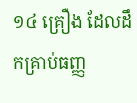១៤ គ្រឿង ដែលដឹកគ្រាប់ធញ្ញ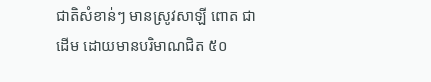ជាតិសំខាន់ៗ មានស្រូវសាឡី ពោត ជាដើម ដោយមានបរិមាណជិត ៥០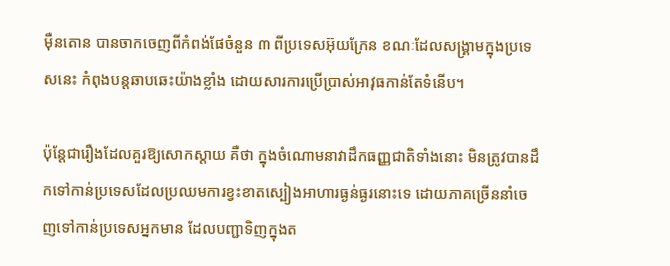ម៉ឺនតោន បានចាកចេញពីកំពង់ផែចំនួន ៣ ពីប្រទេសអ៊ុយក្រែន ខណៈដែលសង្គ្រាមក្នុងប្រទេសនេះ កំពុងបន្តឆាបឆេះយ៉ាងខ្លាំង ដោយសារការប្រើប្រាស់អាវុធកាន់តែទំនើប។

ប៉ុន្តែជារឿងដែលគួរឱ្យសោកស្តាយ គឺថា ក្នុងចំណោមនាវាដឹកធញ្ញជាតិទាំងនោះ មិនត្រូវបានដឹកទៅកាន់ប្រទេសដែលប្រឈមការខ្វះខាតស្បៀងអាហារធ្ងន់ធ្ងរនោះទេ ដោយភាគច្រើននាំចេញទៅកាន់ប្រទេសអ្នកមាន ដែលបញ្ជាទិញក្នុងត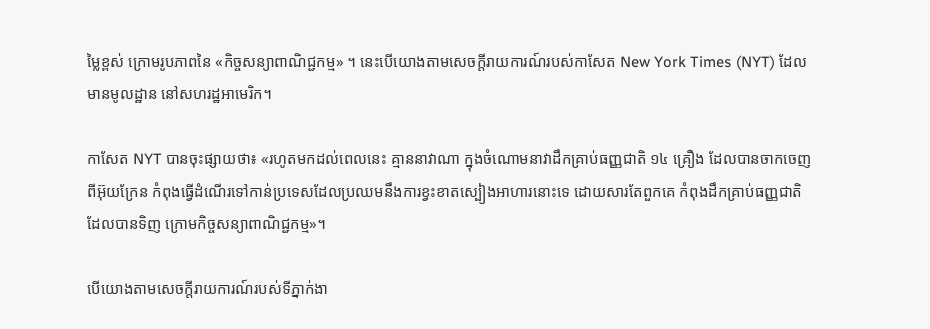ម្លៃខ្ពស់ ក្រោមរូបភាពនៃ «កិច្ចសន្យាពាណិជ្ជកម្ម» ។ នេះបើយោងតាមសេចក្តីរាយការណ៍របស់កាសែត New York Times (NYT) ដែលមានមូលដ្ឋាន នៅសហរដ្ឋអាមេរិក។

កាសែត NYT បានចុះផ្សាយថា៖ «រហូតមកដល់ពេលនេះ គ្មាននាវាណា ក្នុងចំណោមនាវាដឹកគ្រាប់ធញ្ញជាតិ ១៤ គ្រឿង ដែលបានចាកចេញពីអ៊ុយក្រែន កំពុងធ្វើដំណើរទៅកាន់ប្រទេសដែលប្រឈមនឹងការខ្វះខាតស្បៀងអាហារនោះទេ ដោយសារតែពួកគេ កំពុងដឹកគ្រាប់ធញ្ញជាតិ ដែលបានទិញ ក្រោមកិច្ចសន្យាពាណិជ្ជកម្ម»។

បើយោងតាមសេចក្តីរាយការណ៍របស់ទីភ្នាក់ងា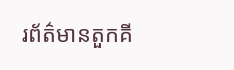រព័ត៌មានតួកគី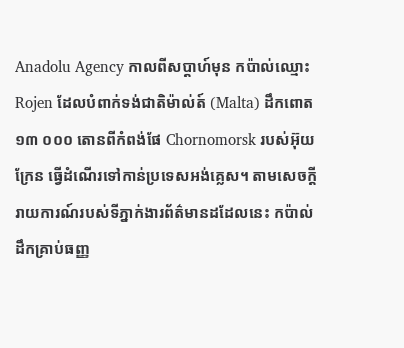Anadolu Agency កាលពីសប្តាហ៍មុន កប៉ាល់ឈ្មោះ Rojen ដែលបំពាក់ទង់ជាតិម៉ាល់ត៍ (Malta) ដឹកពោត ១៣ ០០០ តោនពីកំពង់ផែ Chornomorsk របស់អ៊ុយក្រែន ធ្វើដំណើរទៅកាន់ប្រទេសអង់គ្លេស។ តាមសេចក្តីរាយការណ៍របស់ទីភ្នាក់ងារព័ត៌មានដដែលនេះ កប៉ាល់ដឹកគ្រាប់ធញ្ញ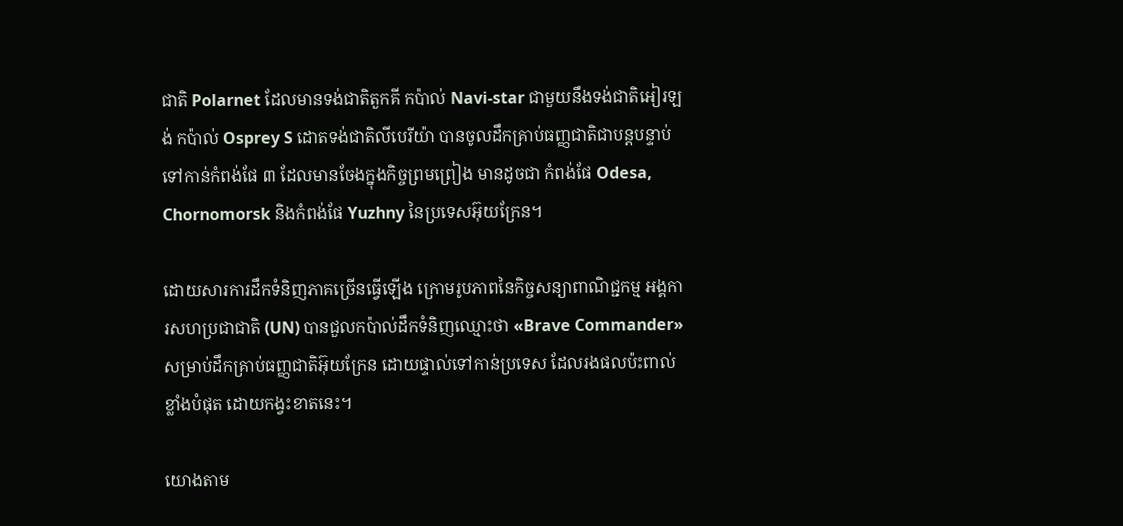ជាតិ Polarnet ដែលមានទង់ជាតិតួកគី កប៉ាល់ Navi-star ជាមួយនឹងទង់ជាតិអៀរឡង់ កប៉ាល់ Osprey S ដោតទង់ជាតិលីបេរីយ៉ា បានចូលដឹកគ្រាប់ធញ្ញជាតិជាបន្តបន្ទាប់ទៅកាន់កំពង់ផែ ៣ ដែលមានចែងក្នុងកិច្ចព្រមព្រៀង មានដូចជា កំពង់ផែ Odesa, Chornomorsk និងកំពង់ផែ Yuzhny នៃប្រទេសអ៊ុយក្រែន។

ដោយសារការដឹកទំនិញភាគច្រើនធ្វើឡើង ក្រោមរូបភាពនៃកិច្ចសន្យាពាណិជ្ជកម្ម អង្គការសហប្រជាជាតិ (UN) បានជួលកប៉ាល់ដឹកទំនិញឈ្មោះថា «Brave Commander» សម្រាប់ដឹកគ្រាប់ធញ្ញជាតិអ៊ុយក្រែន ដោយផ្ទាល់ទៅកាន់ប្រទេស ដែលរងផលប៉ះពាល់ខ្លាំងបំផុត ដោយកង្វះខាតនេះ។

យោងតាម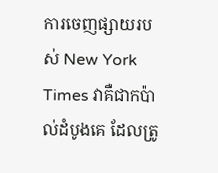ការចេញផ្សាយរបស់ New York Times វាគឺជាកប៉ាល់ដំបូងគេ ដែលត្រូ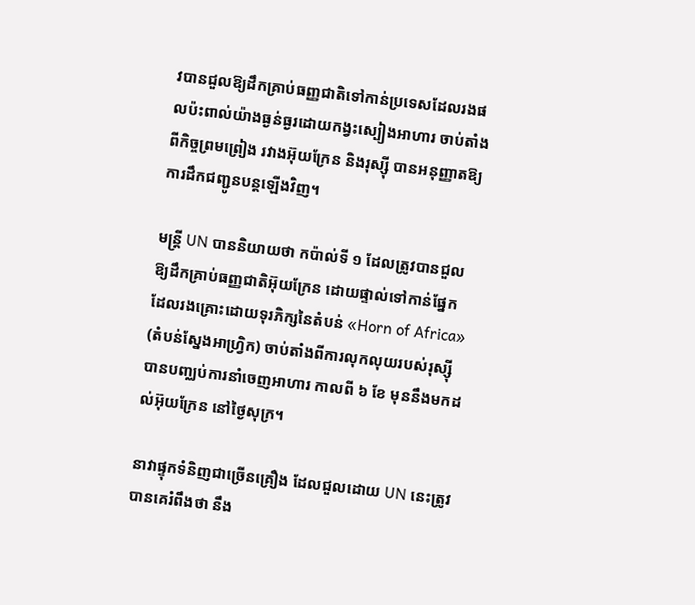វបានជួលឱ្យដឹកគ្រាប់ធញ្ញជាតិទៅកាន់ប្រទេសដែលរងផលប៉ះពាល់យ៉ាងធ្ងន់ធ្ងរដោយកង្វះស្បៀងអាហារ ចាប់តាំងពីកិច្ចព្រមព្រៀង រវាងអ៊ុយក្រែន និងរុស្ស៊ី បានអនុញ្ញាតឱ្យការដឹកជញ្ជូនបន្តឡើងវិញ។

មន្ត្រី UN បាននិយាយថា កប៉ាល់ទី ១ ដែលត្រូវបានជួលឱ្យដឹកគ្រាប់ធញ្ញជាតិអ៊ុយក្រែន ដោយផ្ទាល់ទៅកាន់ផ្នែក ដែលរងគ្រោះដោយទុរភិក្សនៃតំបន់ «Horn of Africa» (តំបន់ស្នែងអាហ្វ្រិក) ចាប់តាំងពីការលុកលុយរបស់រុស្ស៊ី បានបញ្ឈប់ការនាំចេញអាហារ កាលពី ៦ ខែ មុននឹងមកដល់អ៊ុយក្រែន នៅថ្ងៃសុក្រ។

នាវាផ្ទុកទំនិញជាច្រើនគ្រឿង ដែលជួលដោយ UN នេះត្រូវ បានគេរំពឹងថា នឹង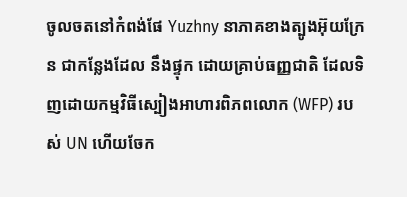ចូលចតនៅកំពង់ផែ Yuzhny នាភាគខាងត្បូងអ៊ុយក្រែន ជាកន្លែងដែល នឹងផ្ទុក ដោយគ្រាប់ធញ្ញជាតិ ដែលទិញដោយកម្មវិធីស្បៀងអាហារពិភពលោក (WFP) របស់ UN ហើយចែក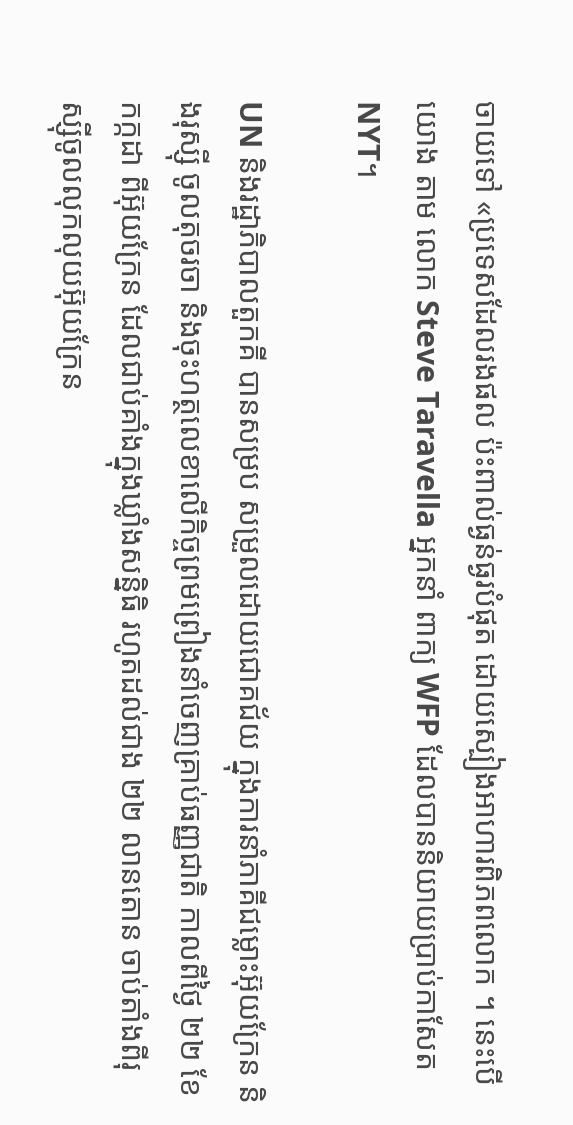ចាយទៅ «ប្រទេសដែលរងផល ប៉ះពាល់ធ្ងន់ធ្ងរបំផុត ដោយស្បៀងអាហារពិភពលោក ។ នេះបើយោង តាម លោក Steve Taravella អ្នកនាំ ពាក្យ WFP ដែលបាននិយាយប្រាប់កាសែត NYT។

UN និងរដ្ឋាភិបាលតួកគី បានសម្រប សម្រួលដោយជោគជ័យ ក្នុងការនាំភាគីជម្លោះអ៊ុយក្រែន និងរុស្ស៊ី ចូលតុចរចា និងចុះហត្ថលេខាលើកិច្ចព្រមព្រៀងនាំចេញគ្រាប់ធញ្ញជាតិ កាលពីថ្ងៃ ២២ ខែកក្កដា ពីអ៊ុយក្រែន ដែលជាប់គាំងក្នុងឃ្លាំងសន្និធិ រហូតដល់ជាង ២២ លានតោន ចាប់តាំងពីរុស្ស៊ីចូលលុកលុយអ៊ុយក្រែន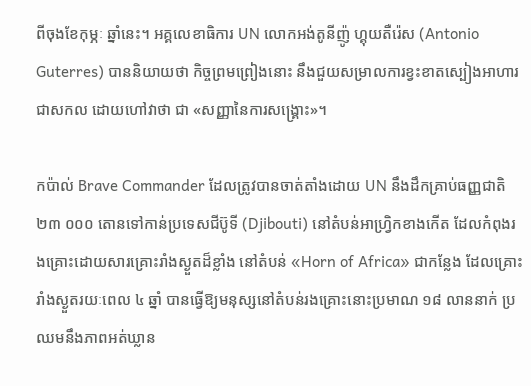ពីចុងខែកុម្ភៈ ឆ្នាំនេះ។ អគ្គលេខាធិការ UN លោកអង់តូនីញ៉ូ ហ្គុយតឺរ៉េស (Antonio Guterres) បាននិយាយថា កិច្ចព្រមព្រៀងនោះ នឹងជួយសម្រាលការខ្វះខាតស្បៀងអាហារជាសកល ដោយហៅវាថា ជា «សញ្ញានៃការសង្គ្រោះ»។

កប៉ាល់ Brave Commander ដែលត្រូវបានចាត់តាំងដោយ UN នឹងដឹកគ្រាប់ធញ្ញជាតិ ២៣ ០០០ តោនទៅកាន់ប្រទេសជីប៊ូទី (Djibouti) នៅតំបន់អាហ្វ្រិកខាងកើត ដែលកំពុងរងគ្រោះដោយសារគ្រោះរាំងស្ងួតដ៏ខ្លាំង នៅតំបន់ «Horn of Africa» ជាកន្លែង ដែលគ្រោះរាំងស្ងួតរយៈពេល ៤ ឆ្នាំ បានធ្វើឱ្យមនុស្សនៅតំបន់រងគ្រោះនោះប្រមាណ ១៨ លាននាក់ ប្រឈមនឹងភាពអត់ឃ្លាន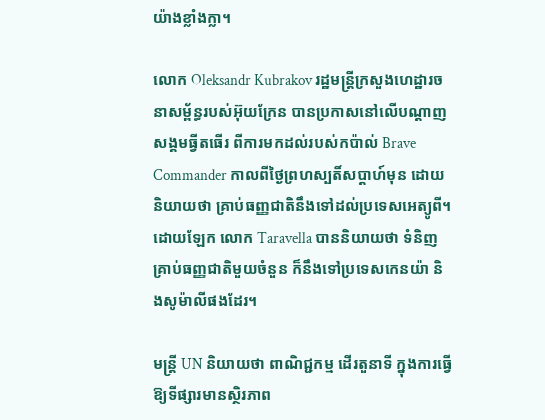យ៉ាងខ្លាំងក្លា។

លោក Oleksandr Kubrakov រដ្ឋមន្ត្រីក្រសួងហេដ្ឋារចនាសម្ព័ន្ធរបស់អ៊ុយក្រែន បានប្រកាសនៅលើបណ្ដាញសង្គមធ្វីតធើរ ពីការមកដល់របស់កប៉ាល់ Brave Commander កាលពីថ្ងៃព្រហស្បតិ៍សប្តាហ៍មុន ដោយនិយាយថា គ្រាប់ធញ្ញជាតិនឹងទៅដល់ប្រទេសអេត្យូពី។ ដោយឡែក លោក Taravella បាននិយាយថា ទំនិញគ្រាប់ធញ្ញជាតិមួយចំនួន ក៏នឹងទៅប្រទេសកេនយ៉ា និងសូម៉ាលីផងដែរ។

មន្ត្រី UN និយាយថា ពាណិជ្ជកម្ម ដើរតួនាទី ក្នុងការធ្វើឱ្យទីផ្សារមានស្ថិរភាព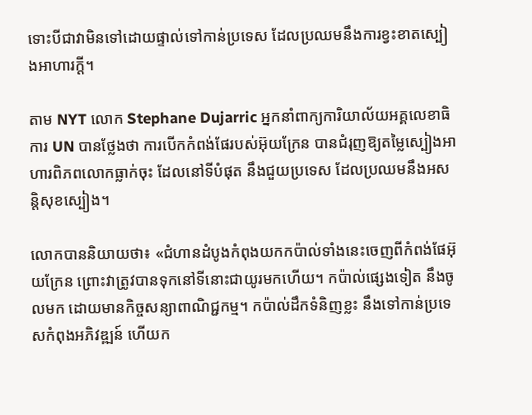ទោះបីជាវាមិនទៅដោយផ្ទាល់ទៅកាន់ប្រទេស ដែលប្រឈមនឹងការខ្វះខាតស្បៀងអាហារក្តី។

តាម NYT លោក Stephane Dujarric អ្នកនាំពាក្យការិយាល័យអគ្គលេខាធិការ UN បានថ្លែងថា ការបើកកំពង់ផែរបស់អ៊ុយក្រែន បានជំរុញឱ្យតម្លៃស្បៀងអាហារពិភពលោកធ្លាក់ចុះ ដែលនៅទីបំផុត នឹងជួយប្រទេស ដែលប្រឈមនឹងអសន្តិសុខស្បៀង។

លោកបាននិយាយថា៖ «ជំហានដំបូងកំពុងយកកប៉ាល់ទាំងនេះចេញពីកំពង់ផែអ៊ុយក្រែន ព្រោះវាត្រូវបានទុកនៅទីនោះជាយូរមកហើយ។ កប៉ាល់ផ្សេងទៀត នឹងចូលមក ដោយមានកិច្ចសន្យាពាណិជ្ជកម្ម។ កប៉ាល់ដឹកទំនិញខ្លះ នឹងទៅកាន់ប្រទេសកំពុងអភិវឌ្ឍន៍ ហើយក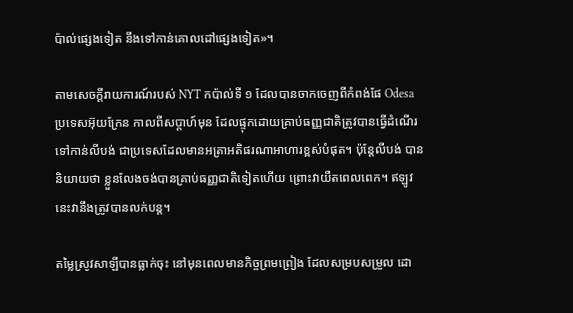ប៉ាល់ផ្សេងទៀត នឹងទៅកាន់គោលដៅផ្សេងទៀត»។

តាមសេចកី្តរាយការណ៍របស់ NYT កប៉ាល់ទី ១ ដែលបានចាកចេញពីកំពង់ផែ Odesa ប្រទេសអ៊ុយក្រែន កាលពីសប្តាហ៍មុន ដែលផ្ទុកដោយគ្រាប់ធញ្ញជាតិត្រូវបានធ្វើដំណើរទៅកាន់លីបង់ ជាប្រទេសដែលមានអត្រាអតិផរណាអាហារខ្ពស់បំផុត។ ប៉ុន្តែលីបង់ បាននិយាយថា ខ្លួនលែងចង់បានគ្រាប់ធញ្ញជាតិទៀតហើយ ព្រោះវាយឺតពេលពេក។ ឥឡូវនេះវានឹងត្រូវបានលក់បន្ត។

តម្លៃស្រូវសាឡីបានធ្លាក់ចុះ នៅមុនពេលមានកិច្ចព្រមព្រៀង ដែលសម្របសម្រួល ដោ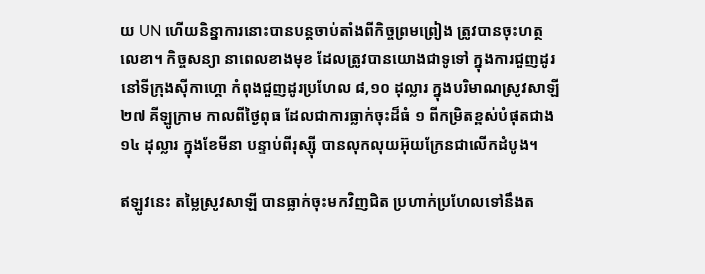យ UN ហើយនិន្នាការនោះបានបន្តចាប់តាំងពីកិច្ចព្រមព្រៀង ត្រូវបានចុះហត្ថលេខា។ កិច្ចសន្យា នាពេលខាងមុខ ដែលត្រូវបានយោងជាទូទៅ ក្នុងការជួញដូរ នៅទីក្រុងស៊ីកាហ្គោ កំពុងជួញដូរប្រហែល ៨,១០ ដុល្លារ ក្នុងបរិមាណស្រូវសាឡី ២៧ គីឡូក្រាម កាលពីថ្ងៃពុធ ដែលជាការធ្លាក់ចុះដ៏ធំ ១ ពីកម្រិតខ្ពស់បំផុតជាង ១៤ ដុល្លារ ក្នុងខែមីនា បន្ទាប់ពីរុស្ស៊ី បានលុកលុយអ៊ុយក្រែនជាលើកដំបូង។

ឥឡូវនេះ តម្លៃស្រូវសាឡី បានធ្លាក់ចុះមកវិញជិត ប្រហាក់ប្រហែលទៅនឹងត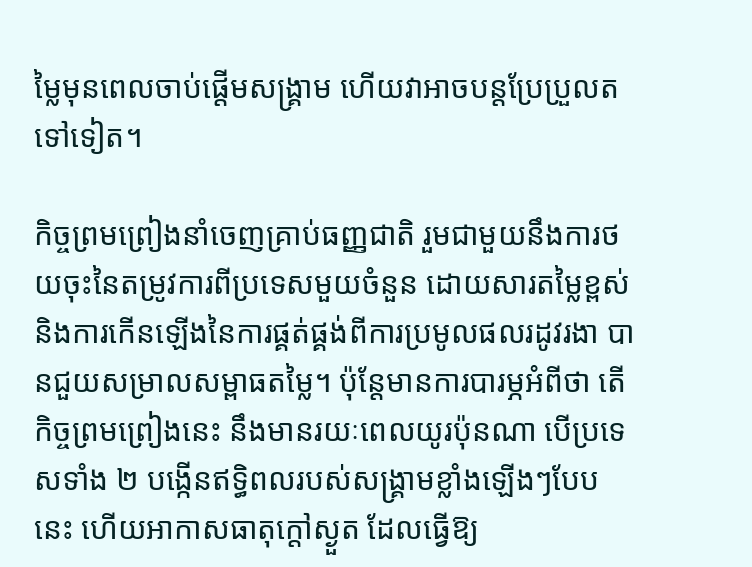ម្លៃមុនពេលចាប់ផ្តើមសង្គ្រាម ហើយវាអាចបន្តប្រែប្រួលតទៅទៀត។

កិច្ចព្រមព្រៀងនាំចេញគ្រាប់ធញ្ញជាតិ រួមជាមួយនឹងការថយចុះនៃតម្រូវការពីប្រទេសមួយចំនួន ដោយសារតម្លៃខ្ពស់ និងការកើនឡើងនៃការផ្គត់ផ្គង់ពីការប្រមូលផលរដូវរងា បានជួយសម្រាលសម្ពាធតម្លៃ។ ប៉ុន្តែមានការបារម្ភអំពីថា តើកិច្ចព្រមព្រៀងនេះ នឹងមានរយៈពេលយូរប៉ុនណា បើប្រទេសទាំង ២ បង្កើនឥទ្ធិពលរបស់សង្គ្រាមខ្លាំងឡើងៗបែបនេះ ហើយអាកាសធាតុក្តៅស្ងួត ដែលធ្វើឱ្យ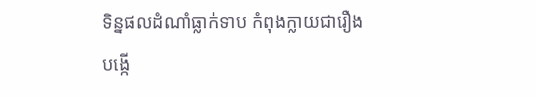ទិន្នផលដំណាំធ្លាក់ទាប កំពុងក្លាយជារឿងបង្កើ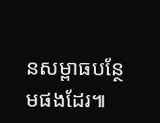នសម្ពាធបន្ថែមផងដែរ៕